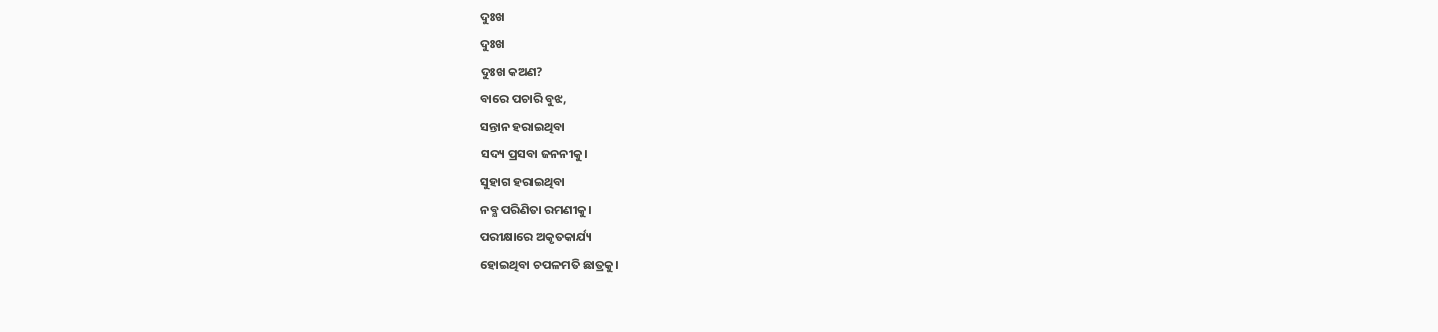ଦୁଃଖ
ଦୁଃଖ
ଦୁଃଖ କଅଣ?
ବାରେ ପଚାରି ବୁଝ,
ସନ୍ତାନ ହରାଇଥିବା
ସଦ୍ୟ ପ୍ରସବା ଜନନୀକୁ।
ସୁହାଗ ହରାଇଥିବା
ନବ୍ଯ ପରିଣିତା ରମଣୀକୁ।
ପରୀକ୍ଷାରେ ଅକୃତକାର୍ଯ୍ୟ
ହୋଇଥିବା ଚପଳମତି ଛାତ୍ରକୁ।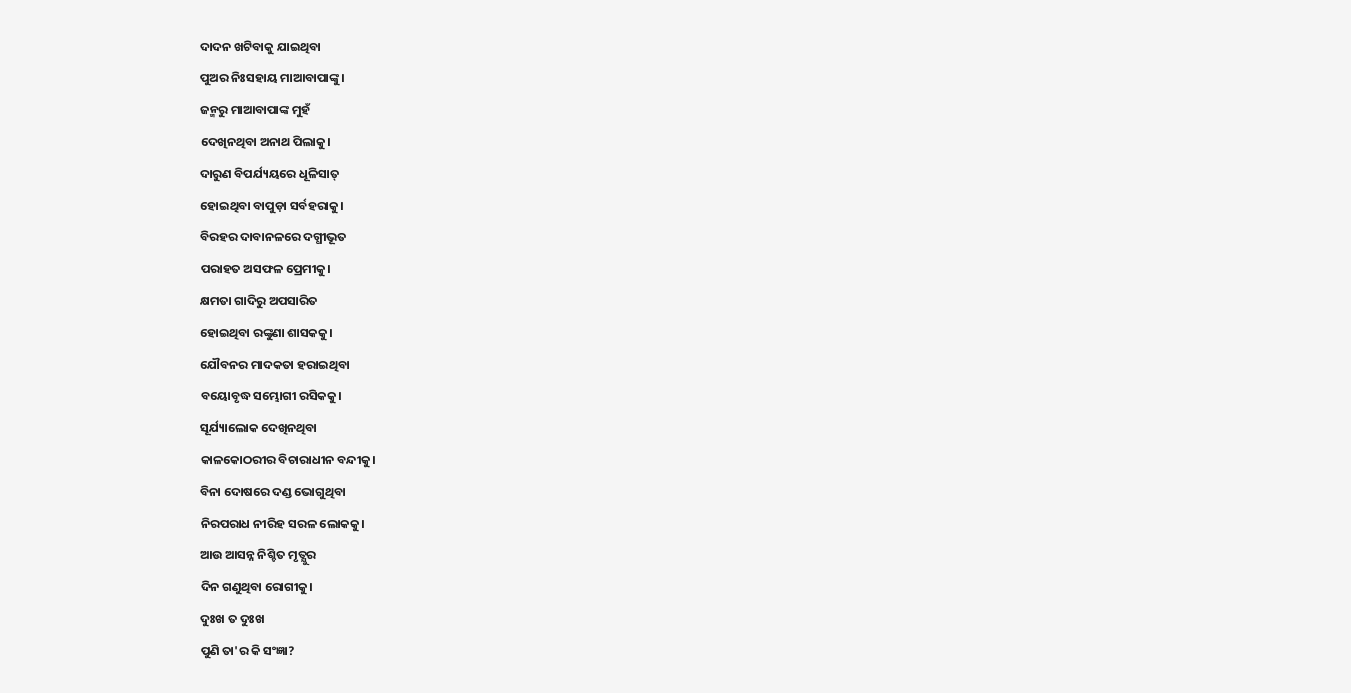ଦାଦନ ଖଟିବାକୁ ଯାଇଥିବା
ପୁଅର ନିଃସହାୟ ମାଆବାପାଙ୍କୁ।
ଜନ୍ମରୁ ମାଆବାପାଙ୍କ ମୁହଁ
ଦେଖିନଥିବା ଅନାଥ ପିଲାକୁ।
ଦାରୁଣ ବିପର୍ଯ୍ୟୟରେ ଧୂଳିସାତ୍
ହୋଇଥିବା ବାପୁଡ଼ା ସର୍ବହରାକୁ।
ବିରହର ଦାବାନଳରେ ଦଗ୍ଧୀଭୂତ
ପରାହତ ଅସଫଳ ପ୍ରେମୀକୁ।
କ୍ଷମତା ଗାଦିରୁ ଅପସାରିତ
ହୋଇଥିବା ରଙ୍କୁଣା ଶାସକକୁ।
ଯୌବନର ମାଦକତା ହରାଇଥିବା
ବୟୋବୃଦ୍ଧ ସମ୍ଭୋଗୀ ରସିକକୁ।
ସୂର୍ଯ୍ୟାଲୋକ ଦେଖିନଥିବା
କାଳକୋଠରୀର ବିଚାରାଧୀନ ବନ୍ଦୀକୁ।
ବିନା ଦୋଷରେ ଦଣ୍ଡ ଭୋଗୁଥିବା
ନିରପରାଧ ନୀରିହ ସରଳ ଲୋକକୁ।
ଆଉ ଆସନ୍ନ ନିଶ୍ଚିତ ମୃତ୍ଯୁର
ଦିନ ଗଣୁଥିବା ରୋଗୀକୁ।
ଦୁଃଖ ତ ଦୁଃଖ
ପୁଣି ତା'ର କି ସଂଜ୍ଞା?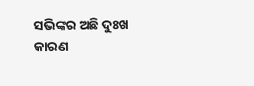ସଭିଙ୍କର ଅଛି ଦୁଃଖ
କାରଣ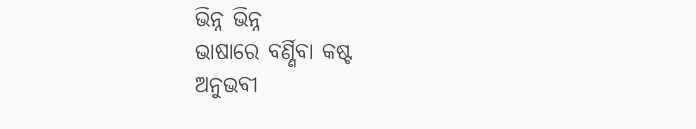ଭିନ୍ନ ଭିନ୍ନ
ଭାଷାରେ ବର୍ଣ୍ଣିବା କଷ୍ଟ
ଅନୁଭବୀ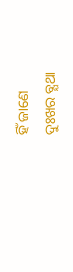ହିଁ ଜାଣେ
ଦୁଃଖର ବ୍ଯଥା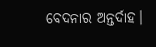ବେଦନାର ଅନ୍ତର୍ଦାହ।